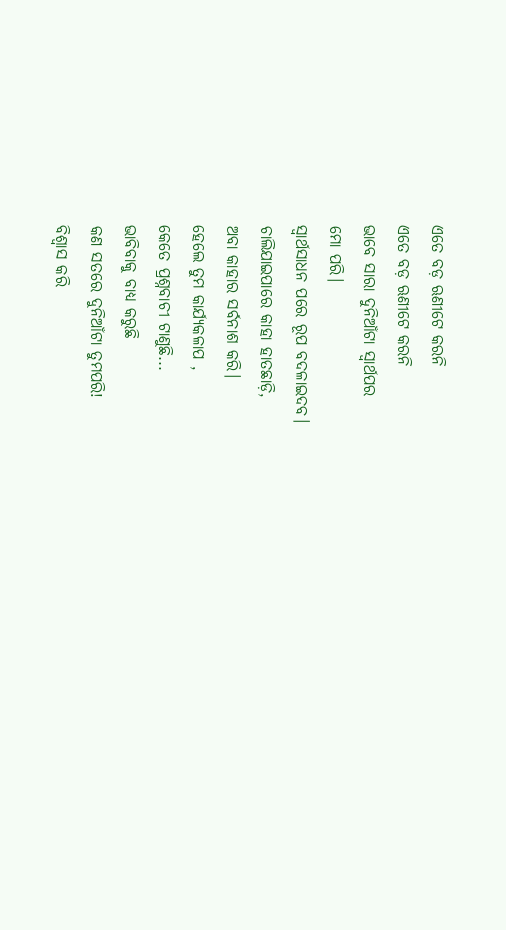ଏତେ ବଡ଼ ଋଣୀଟେ କରନି
ଏତେ ବଡ଼ ଋଣୀଟେ କରନି
ଭାବେ ସାରା ଦୁନିଆଁଟା ସ୍ୱାର୍ଥପର
ମୋ ପରି।
ସ୍ୱାର୍ଥସାଧନ ପରେ ରୂପ ବଦଳାଇଦବ।
ଚାଲିଯାଇପାରେ କାହା ହାତଛାଡ଼ି,
ଅବା କାହାର ସର୍ବନାଶ କରି।
ହେଲେ ତୁମ କାର୍ଯ୍ୟକଳାପ ,
କେତେ ପ୍ରଶ୍ନବାଚୀ ଟାଣୁଛି...
ଭାବିବାକୁ ବାଧ୍ୟ କରୁଛି
କଣ ସତରେ ଦୁନିଆଁଟା ତୁମପରି!
ବିଶ୍ୱାସ କରି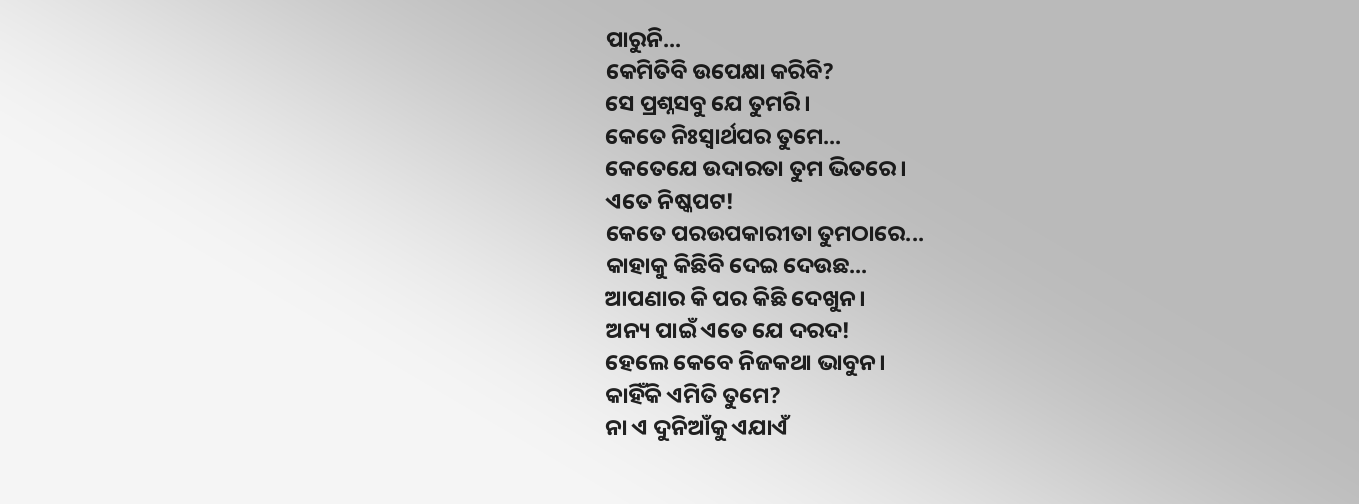ପାରୁନି...
କେମିତିବି ଉପେକ୍ଷା କରିବି?
ସେ ପ୍ରଶ୍ନସବୁ ଯେ ତୁମରି।
କେତେ ନିଃସ୍ୱାର୍ଥପର ତୁମେ...
କେତେଯେ ଉଦାରତା ତୁମ ଭିତରେ।
ଏତେ ନିଷ୍କପଟ!
କେତେ ପରଉପକାରୀତା ତୁମଠାରେ...
କାହାକୁ କିଛିବି ଦେଇ ଦେଉଛ...
ଆପଣାର କି ପର କିଛି ଦେଖୁନ।
ଅନ୍ୟ ପାଇଁ ଏତେ ଯେ ଦରଦ!
ହେଲେ କେବେ ନିଜକଥା ଭାବୁନ।
କାହିଁକି ଏମିତି ତୁମେ?
ନା ଏ ଦୁନିଆଁକୁ ଏଯାଏଁ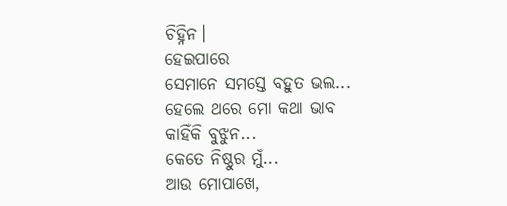ଚିହ୍ନିନ।
ହେଇପାରେ
ସେମାନେ ସମସ୍ତେ ବହୁତ ଭଲ...
ହେଲେ ଥରେ ମୋ କଥା ଭାବ
କାହିଁକି ବୁଝୁନ...
କେତେ ନିଷ୍ଠୁର ମୁଁ...
ଆଉ ମୋପାଖେ,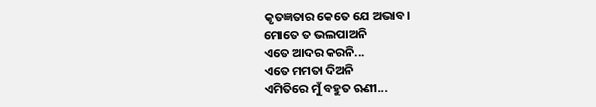କୃତଜ୍ଞତାର କେତେ ଯେ ଅଭାବ।
ମୋତେ ତ ଭଲପାଅନି
ଏତେ ଆଦର କରନି...
ଏତେ ମମତା ଦିଅନି
ଏମିତିରେ ମୁଁ ବହୁତ ଋଣୀ...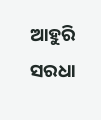ଆହୁରି ସରଧା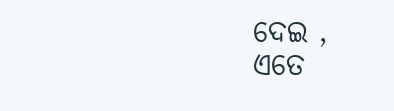ଦେଇ ,
ଏତେ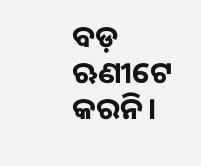ବଡ଼ ଋଣୀଟେ କରନି।